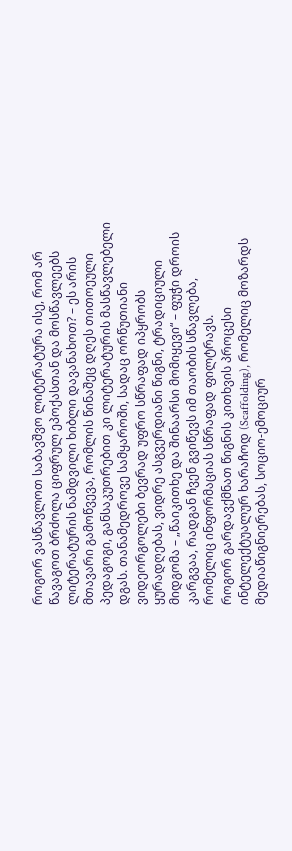როგორ ვასწავლოთ საბავშვო ლიტერატურა ისე, რომ არ წავაგოთ ბრძოლა ციფრულ ეპოქასთან და მოსწავლეებს ლიტერატურის ნამდვილი ხიბლი დავანახოთ? – ეს არის მთავარი გამოწვევა, რომლის წინაშეც დღეს თითოეული პედაგოგი, განსაკუთრებით კი ლიტერატურის მასწავლებელი დგას. თანამედროვე სამყაროში, სადაც ორწუთიანი ვიდეორგოლები ბევრად უფრო სწრაფად იპყრობს ყურადღებას, ვიდრე ასგვერდიანი წიგნი, ტრადიციული მიდგომა – „წაიკითხე და შინაარსი მომიყევი“ – ფუჭი დროის კარგვაა, რადგან ჩვენ გვიწევს იმ თაობის სწავლება, რომელიც ინფორმაციას სწრაფად ფილტრავს.
როგორ გარდავქმნათ წიგნის კითხვის პროცესი ინტელექტუალურ ხარაჩოდ (Scaffolding), რომელიც მოზარდს მედიაწიგნიერებას, სოციო-ემოციურ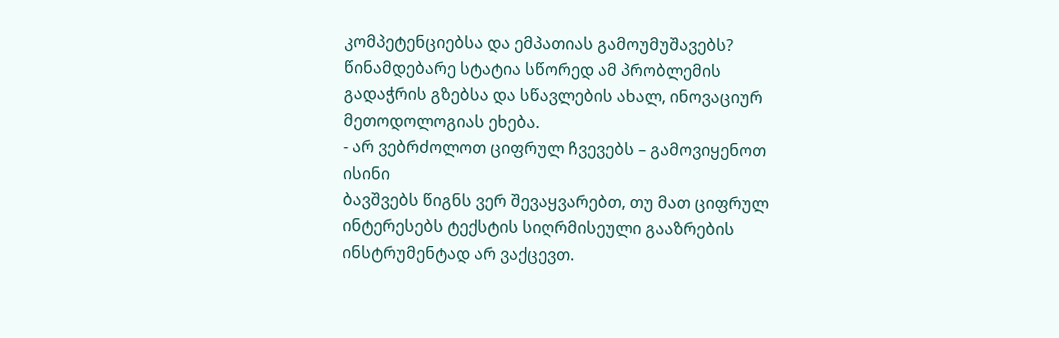კომპეტენციებსა და ემპათიას გამოუმუშავებს? წინამდებარე სტატია სწორედ ამ პრობლემის გადაჭრის გზებსა და სწავლების ახალ, ინოვაციურ მეთოდოლოგიას ეხება.
- არ ვებრძოლოთ ციფრულ ჩვევებს – გამოვიყენოთ ისინი
ბავშვებს წიგნს ვერ შევაყვარებთ, თუ მათ ციფრულ ინტერესებს ტექსტის სიღრმისეული გააზრების ინსტრუმენტად არ ვაქცევთ.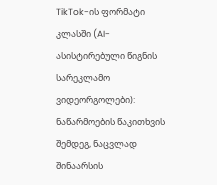TikTok-ის ფორმატი კლასში (AI-ასისტირებული წიგნის სარეკლამო ვიდეორგოლები):
ნაწარმოების წაკითხვის შემდეგ, ნაცვლად შინაარსის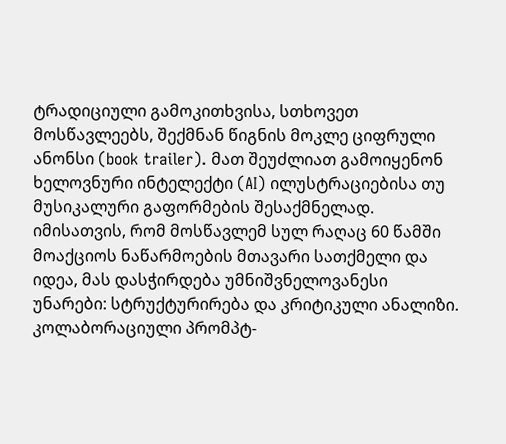ტრადიციული გამოკითხვისა, სთხოვეთ მოსწავლეებს, შექმნან წიგნის მოკლე ციფრული ანონსი (book trailer). მათ შეუძლიათ გამოიყენონ ხელოვნური ინტელექტი (AI) ილუსტრაციებისა თუ მუსიკალური გაფორმების შესაქმნელად. იმისათვის, რომ მოსწავლემ სულ რაღაც 60 წამში მოაქციოს ნაწარმოების მთავარი სათქმელი და იდეა, მას დასჭირდება უმნიშვნელოვანესი უნარები: სტრუქტურირება და კრიტიკული ანალიზი.
კოლაბორაციული პრომპტ-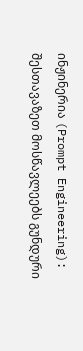ინჟინერია (Prompt Engineering):
შესთავაზეთ მოსწავლეებს გუნდური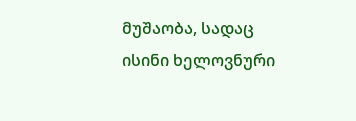მუშაობა, სადაც ისინი ხელოვნური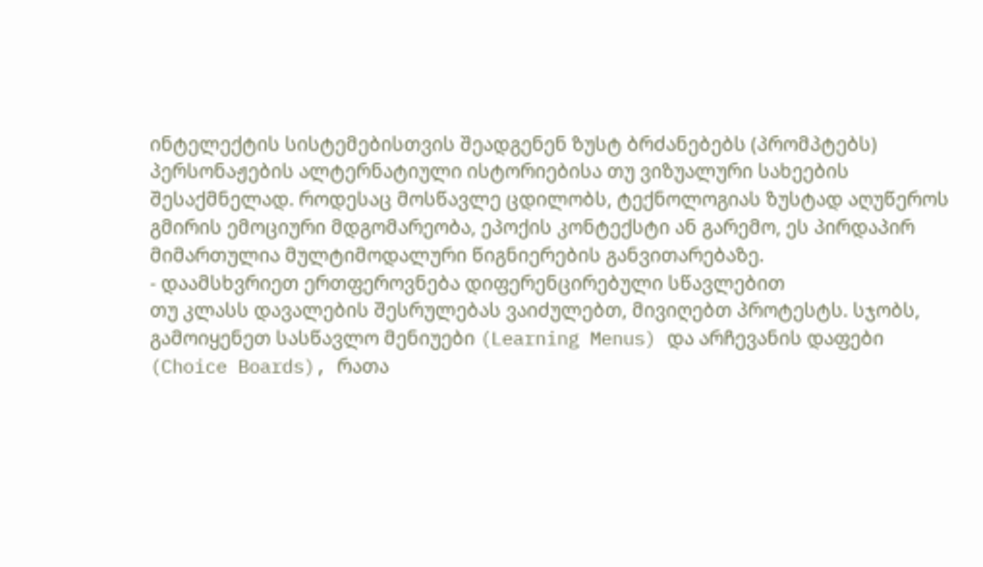ინტელექტის სისტემებისთვის შეადგენენ ზუსტ ბრძანებებს (პრომპტებს) პერსონაჟების ალტერნატიული ისტორიებისა თუ ვიზუალური სახეების შესაქმნელად. როდესაც მოსწავლე ცდილობს, ტექნოლოგიას ზუსტად აღუწეროს გმირის ემოციური მდგომარეობა, ეპოქის კონტექსტი ან გარემო, ეს პირდაპირ მიმართულია მულტიმოდალური წიგნიერების განვითარებაზე.
- დაამსხვრიეთ ერთფეროვნება დიფერენცირებული სწავლებით
თუ კლასს დავალების შესრულებას ვაიძულებთ, მივიღებთ პროტესტს. სჯობს, გამოიყენეთ სასწავლო მენიუები (Learning Menus) და არჩევანის დაფები (Choice Boards), რათა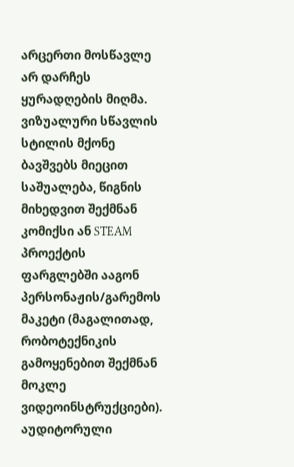არცერთი მოსწავლე არ დარჩეს ყურადღების მიღმა.
ვიზუალური სწავლის სტილის მქონე ბავშვებს მიეცით საშუალება, წიგნის მიხედვით შექმნან კომიქსი ან STEAM პროექტის ფარგლებში ააგონ პერსონაჟის/გარემოს მაკეტი (მაგალითად, რობოტექნიკის გამოყენებით შექმნან მოკლე ვიდეოინსტრუქციები).
აუდიტორული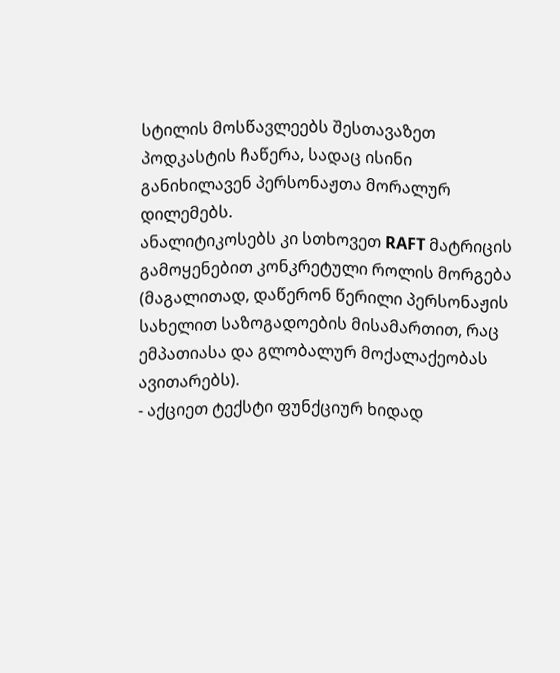სტილის მოსწავლეებს შესთავაზეთ პოდკასტის ჩაწერა, სადაც ისინი განიხილავენ პერსონაჟთა მორალურ დილემებს.
ანალიტიკოსებს კი სთხოვეთ RAFT მატრიცის გამოყენებით კონკრეტული როლის მორგება (მაგალითად, დაწერონ წერილი პერსონაჟის სახელით საზოგადოების მისამართით, რაც ემპათიასა და გლობალურ მოქალაქეობას ავითარებს).
- აქციეთ ტექსტი ფუნქციურ ხიდად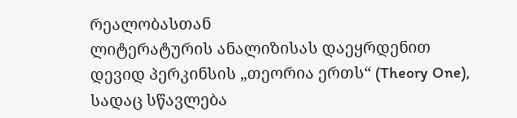რეალობასთან
ლიტერატურის ანალიზისას დაეყრდენით დევიდ პერკინსის „თეორია ერთს“ (Theory One), სადაც სწავლება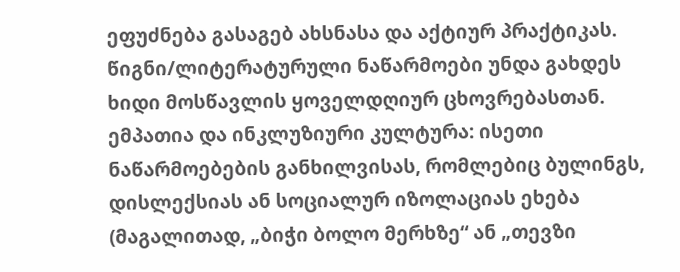ეფუძნება გასაგებ ახსნასა და აქტიურ პრაქტიკას. წიგნი/ლიტერატურული ნაწარმოები უნდა გახდეს ხიდი მოსწავლის ყოველდღიურ ცხოვრებასთან.
ემპათია და ინკლუზიური კულტურა: ისეთი ნაწარმოებების განხილვისას, რომლებიც ბულინგს, დისლექსიას ან სოციალურ იზოლაციას ეხება (მაგალითად, „ბიჭი ბოლო მერხზე“ ან „თევზი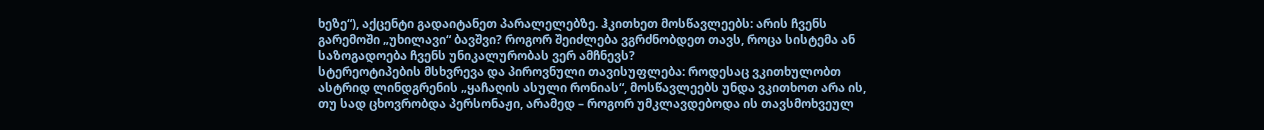ხეზე“), აქცენტი გადაიტანეთ პარალელებზე. ჰკითხეთ მოსწავლეებს: არის ჩვენს გარემოში „უხილავი“ ბავშვი? როგორ შეიძლება ვგრძნობდეთ თავს, როცა სისტემა ან საზოგადოება ჩვენს უნიკალურობას ვერ ამჩნევს?
სტერეოტიპების მსხვრევა და პიროვნული თავისუფლება: როდესაც ვკითხულობთ ასტრიდ ლინდგრენის „ყაჩაღის ასული რონიას“, მოსწავლეებს უნდა ვკითხოთ არა ის, თუ სად ცხოვრობდა პერსონაჟი, არამედ – როგორ უმკლავდებოდა ის თავსმოხვეულ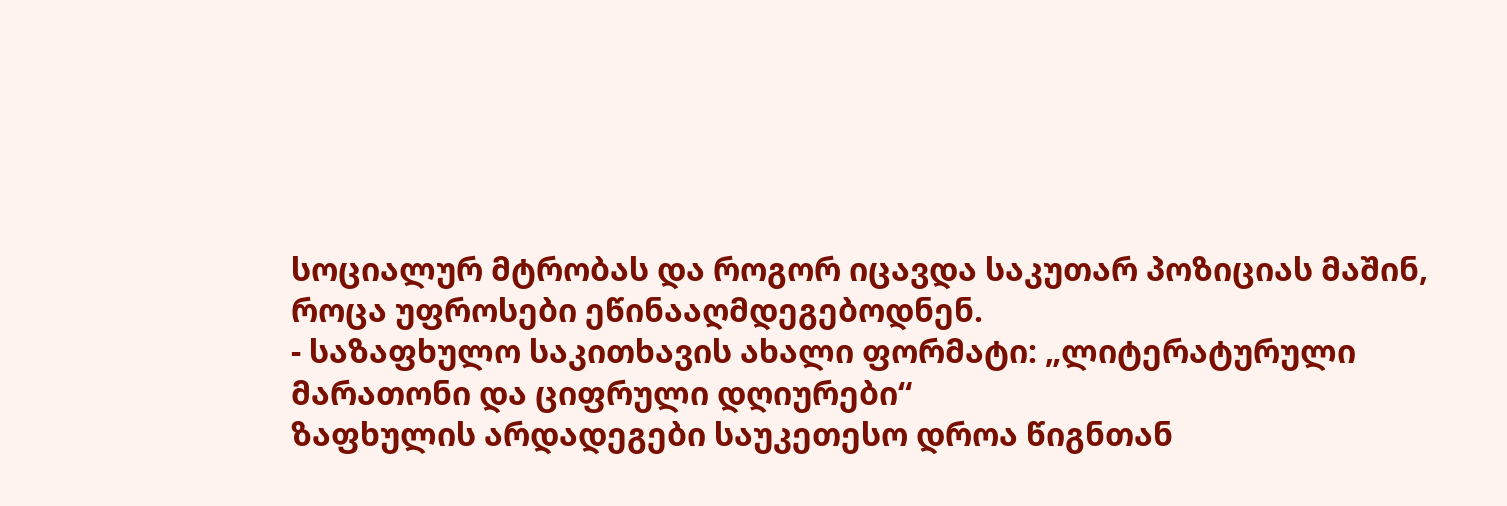სოციალურ მტრობას და როგორ იცავდა საკუთარ პოზიციას მაშინ, როცა უფროსები ეწინააღმდეგებოდნენ.
- საზაფხულო საკითხავის ახალი ფორმატი: „ლიტერატურული მარათონი და ციფრული დღიურები“
ზაფხულის არდადეგები საუკეთესო დროა წიგნთან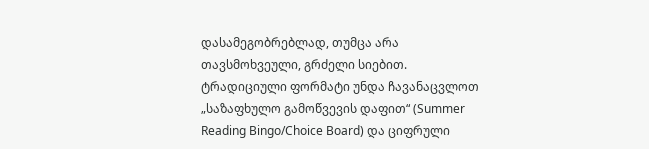დასამეგობრებლად, თუმცა არა თავსმოხვეული, გრძელი სიებით. ტრადიციული ფორმატი უნდა ჩავანაცვლოთ „საზაფხულო გამოწვევის დაფით“ (Summer Reading Bingo/Choice Board) და ციფრული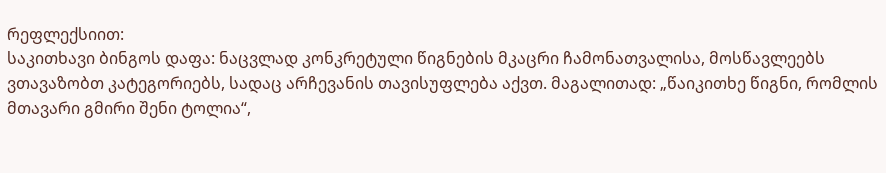რეფლექსიით:
საკითხავი ბინგოს დაფა: ნაცვლად კონკრეტული წიგნების მკაცრი ჩამონათვალისა, მოსწავლეებს ვთავაზობთ კატეგორიებს, სადაც არჩევანის თავისუფლება აქვთ. მაგალითად: „წაიკითხე წიგნი, რომლის მთავარი გმირი შენი ტოლია“,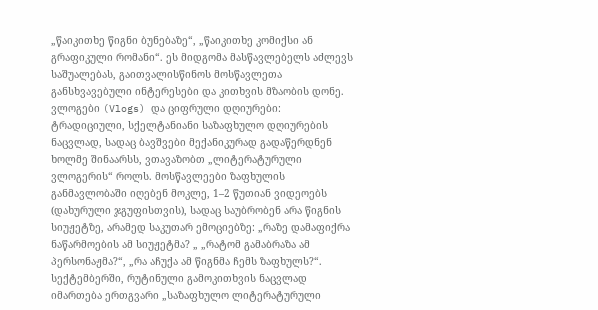„წაიკითხე წიგნი ბუნებაზე“, „წაიკითხე კომიქსი ან გრაფიკული რომანი“. ეს მიდგომა მასწავლებელს აძლევს საშუალებას, გაითვალისწინოს მოსწავლეთა განსხვავებული ინტერესები და კითხვის მზაობის დონე.
ვლოგები (Vlogs) და ციფრული დღიურები: ტრადიციული, სქელტანიანი საზაფხულო დღიურების ნაცვლად, სადაც ბავშვები მექანიკურად გადაწერდნენ ხოლმე შინაარსს, ვთავაზობთ „ლიტერატურული ვლოგერის“ როლს. მოსწავლეები ზაფხულის განმავლობაში იღებენ მოკლე, 1–2 წუთიან ვიდეოებს (დახურული ჯგუფისთვის), სადაც საუბრობენ არა წიგნის სიუჟეტზე, არამედ საკუთარ ემოციებზე: „რაზე დამაფიქრა ნაწარმოების ამ სიუჟეტმა? „ „რატომ გამაბრაზა ამ პერსონაჟმა?“, „რა აჩუქა ამ წიგნმა ჩემს ზაფხულს?“. სექტემბერში, რუტინული გამოკითხვის ნაცვლად იმართება ერთგვარი „საზაფხულო ლიტერატურული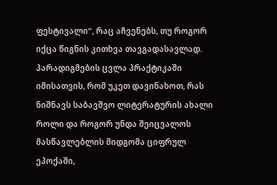ფესტივალი“, რაც აჩვენებს, თუ როგორ იქცა წიგნის კითხვა თავგადასავლად.
პარადიგმების ცვლა პრაქტიკაში
იმისათვის, რომ უკეთ დავინახოთ, რას ნიშნავს საბავშვო ლიტერატურის ახალი როლი და როგორ უნდა შეიცვალოს მასწავლებლის მიდგომა ციფრულ ეპოქაში,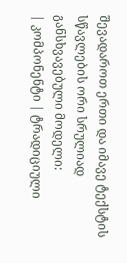შევადაროთ ერთი და იმავე ტექსტის სწავლების ორი სრულიად განსხვავებული მოდელი:
| კომპონენტი | ტრადიციული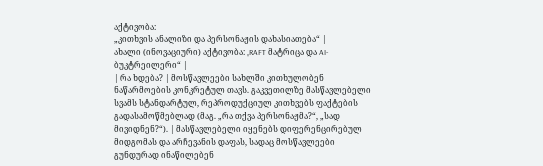აქტივობა:
„კითხვის ანალიზი და პერსონაჟის დახასიათება“ |
ახალი (ინოვაციური) აქტივობა: „RAFT მატრიცა და AI-ბუკტრეილერი“ |
| რა ხდება? | მოსწავლეები სახლში კითხულობენ ნაწარმოების კონკრეტულ თავს. გაკვეთილზე მასწავლებელი სვამს სტანდარტულ, რეპროდუქციულ კითხვებს ფაქტების გადასამოწმებლად (მაგ. „რა თქვა პერსონაჟმა?“, „სად მივიდნენ?“). | მასწავლებელი იყენებს დიფერენცირებულ მიდგომას და არჩევანის დაფას, სადაც მოსწავლეები გუნდურად ინაწილებენ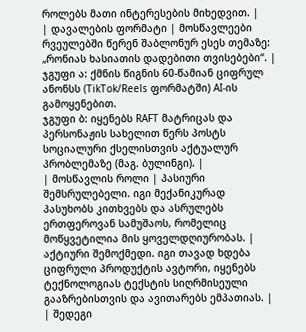როლებს მათი ინტერესების მიხედვით. |
| დავალების ფორმატი | მოსწავლეები რვეულებში წერენ შაბლონურ ესეს თემაზე: „რონიას ხასიათის დადებითი თვისებები“. | ჯგუფი ა: ქმნის წიგნის 60-წამიან ციფრულ ანონსს (TikTok/Reels ფორმატში) AI-ის გამოყენებით.
ჯგუფი ბ: იყენებს RAFT მატრიცას და პერსონაჟის სახელით წერს პოსტს სოციალური ქსელისთვის აქტუალურ პრობლემაზე (მაგ. ბულინგი). |
| მოსწავლის როლი | პასიური შემსრულებელი. იგი მექანიკურად პასუხობს კითხვებს და ასრულებს ერთფეროვან სამუშაოს, რომელიც მოწყვეტილია მის ყოველდღიურობას. | აქტიური შემოქმედი. იგი თავად ხდება ციფრული პროდუქტის ავტორი, იყენებს ტექნოლოგიას ტექსტის სიღრმისეული გააზრებისთვის და ავითარებს ემპათიას. |
| შედეგი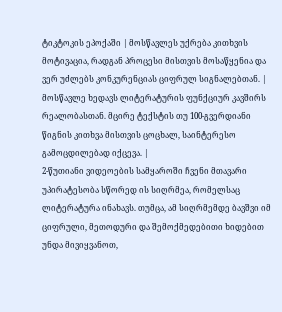ტიკტოკის ეპოქაში | მოსწავლეს უქრება კითხვის მოტივაცია, რადგან პროცესი მისთვის მოსაწყენია და ვერ უძლებს კონკურენციას ციფრულ სიგნალებთან. | მოსწავლე ხედავს ლიტერატურის ფუნქციურ კავშირს რეალობასთან. მცირე ტექსტის თუ 100-გვერდიანი წიგნის კითხვა მისთვის ცოცხალ, საინტერესო გამოცდილებად იქცევა. |
2-წუთიანი ვიდეოების სამყაროში ჩვენი მთავარი უპირატესობა სწორედ ის სიღრმეა, რომელსაც ლიტერატურა ინახავს. თუმცა, ამ სიღრმემდე ბავშვი იმ ციფრული, მეთოდური და შემოქმედებითი ხიდებით უნდა მივიყვანოთ,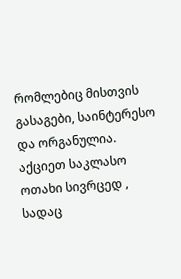რომლებიც მისთვის გასაგები, საინტერესო და ორგანულია. აქციეთ საკლასო ოთახი სივრცედ , სადაც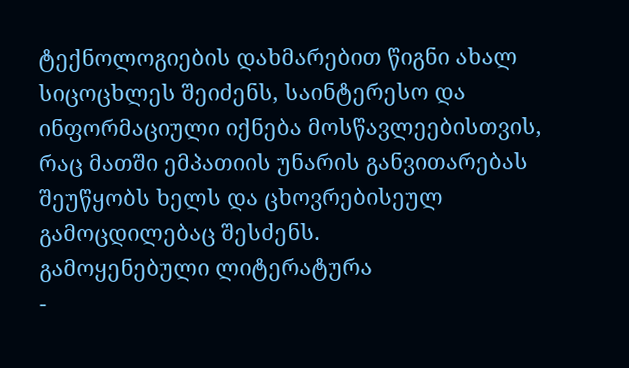ტექნოლოგიების დახმარებით წიგნი ახალ სიცოცხლეს შეიძენს, საინტერესო და ინფორმაციული იქნება მოსწავლეებისთვის, რაც მათში ემპათიის უნარის განვითარებას შეუწყობს ხელს და ცხოვრებისეულ გამოცდილებაც შესძენს.
გამოყენებული ლიტერატურა
-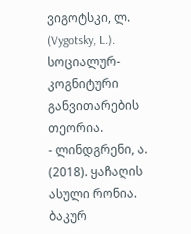ვიგოტსკი, ლ. (Vygotsky, L.). სოციალურ-კოგნიტური განვითარების თეორია.
- ლინდგრენი, ა. (2018). ყაჩაღის ასული რონია. ბაკურ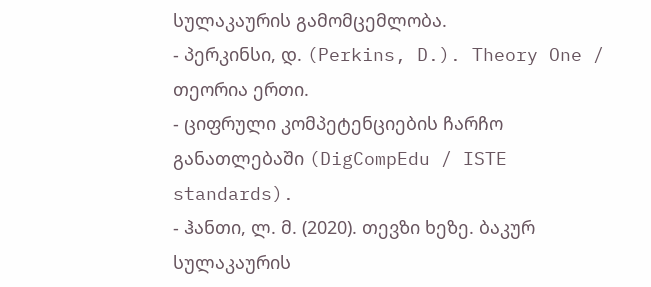სულაკაურის გამომცემლობა.
- პერკინსი, დ. (Perkins, D.). Theory One / თეორია ერთი.
- ციფრული კომპეტენციების ჩარჩო განათლებაში (DigCompEdu / ISTE standards).
- ჰანთი, ლ. მ. (2020). თევზი ხეზე. ბაკურ სულაკაურის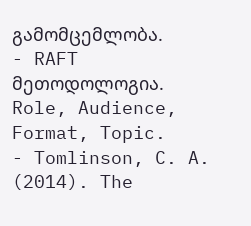გამომცემლობა.
- RAFT მეთოდოლოგია. Role, Audience, Format, Topic.
- Tomlinson, C. A. (2014). The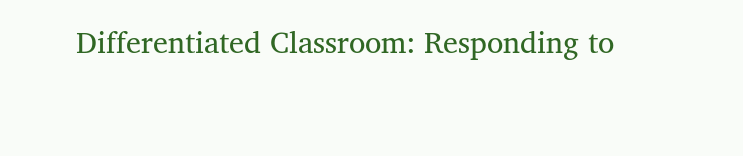Differentiated Classroom: Responding to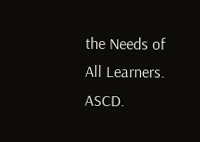the Needs of All Learners. ASCD.